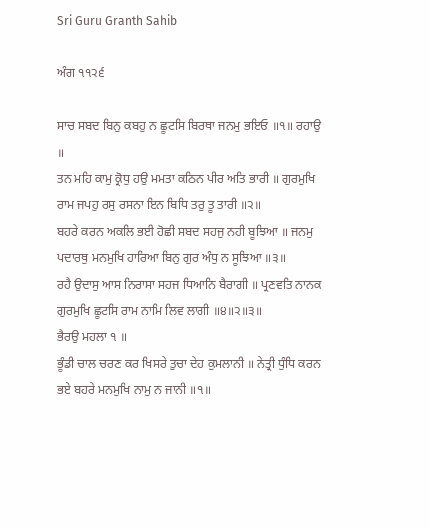Sri Guru Granth Sahib

ਅੰਗ ੧੧੨੬

ਸਾਚ ਸਬਦ ਬਿਨੁ ਕਬਹੁ ਨ ਛੂਟਸਿ ਬਿਰਥਾ ਜਨਮੁ ਭਇਓ ॥੧॥ ਰਹਾਉ ॥
ਤਨ ਮਹਿ ਕਾਮੁ ਕ੍ਰੋਧੁ ਹਉ ਮਮਤਾ ਕਠਿਨ ਪੀਰ ਅਤਿ ਭਾਰੀ ॥ ਗੁਰਮੁਖਿ ਰਾਮ ਜਪਹੁ ਰਸੁ ਰਸਨਾ ਇਨ ਬਿਧਿ ਤਰੁ ਤੂ ਤਾਰੀ ॥੨॥
ਬਹਰੇ ਕਰਨ ਅਕਲਿ ਭਈ ਹੋਛੀ ਸਬਦ ਸਹਜੁ ਨਹੀ ਬੂਝਿਆ ॥ ਜਨਮੁ ਪਦਾਰਥੁ ਮਨਮੁਖਿ ਹਾਰਿਆ ਬਿਨੁ ਗੁਰ ਅੰਧੁ ਨ ਸੂਝਿਆ ॥੩॥
ਰਹੈ ਉਦਾਸੁ ਆਸ ਨਿਰਾਸਾ ਸਹਜ ਧਿਆਨਿ ਬੈਰਾਗੀ ॥ ਪ੍ਰਣਵਤਿ ਨਾਨਕ ਗੁਰਮੁਖਿ ਛੂਟਸਿ ਰਾਮ ਨਾਮਿ ਲਿਵ ਲਾਗੀ ॥੪॥੨॥੩॥
ਭੈਰਉ ਮਹਲਾ ੧ ॥
ਭੂੰਡੀ ਚਾਲ ਚਰਣ ਕਰ ਖਿਸਰੇ ਤੁਚਾ ਦੇਹ ਕੁਮਲਾਨੀ ॥ ਨੇਤ੍ਰੀ ਧੁੰਧਿ ਕਰਨ ਭਏ ਬਹਰੇ ਮਨਮੁਖਿ ਨਾਮੁ ਨ ਜਾਨੀ ॥੧॥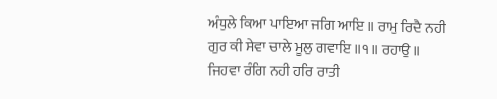ਅੰਧੁਲੇ ਕਿਆ ਪਾਇਆ ਜਗਿ ਆਇ ॥ ਰਾਮੁ ਰਿਦੈ ਨਹੀ ਗੁਰ ਕੀ ਸੇਵਾ ਚਾਲੇ ਮੂਲੁ ਗਵਾਇ ॥੧॥ ਰਹਾਉ ॥
ਜਿਹਵਾ ਰੰਗਿ ਨਹੀ ਹਰਿ ਰਾਤੀ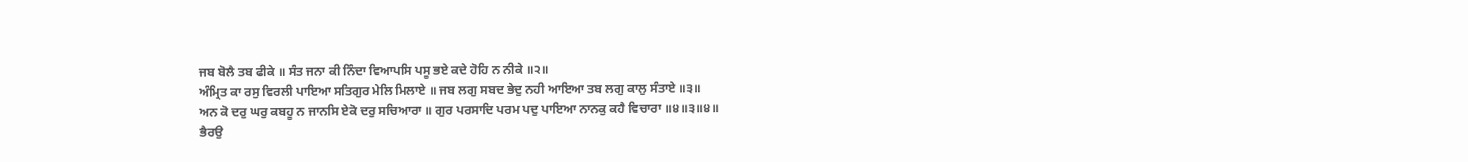ਜਬ ਬੋਲੈ ਤਬ ਫੀਕੇ ॥ ਸੰਤ ਜਨਾ ਕੀ ਨਿੰਦਾ ਵਿਆਪਸਿ ਪਸੂ ਭਏ ਕਦੇ ਹੋਹਿ ਨ ਨੀਕੇ ॥੨॥
ਅੰਮ੍ਰਿਤ ਕਾ ਰਸੁ ਵਿਰਲੀ ਪਾਇਆ ਸਤਿਗੁਰ ਮੇਲਿ ਮਿਲਾਏ ॥ ਜਬ ਲਗੁ ਸਬਦ ਭੇਦੁ ਨਹੀ ਆਇਆ ਤਬ ਲਗੁ ਕਾਲੁ ਸੰਤਾਏ ॥੩॥
ਅਨ ਕੋ ਦਰੁ ਘਰੁ ਕਬਹੂ ਨ ਜਾਨਸਿ ਏਕੋ ਦਰੁ ਸਚਿਆਰਾ ॥ ਗੁਰ ਪਰਸਾਦਿ ਪਰਮ ਪਦੁ ਪਾਇਆ ਨਾਨਕੁ ਕਹੈ ਵਿਚਾਰਾ ॥੪॥੩॥੪॥
ਭੈਰਉ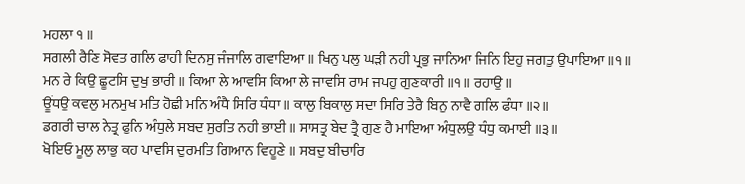ਮਹਲਾ ੧ ॥
ਸਗਲੀ ਰੈਣਿ ਸੋਵਤ ਗਲਿ ਫਾਹੀ ਦਿਨਸੁ ਜੰਜਾਲਿ ਗਵਾਇਆ ॥ ਖਿਨੁ ਪਲੁ ਘੜੀ ਨਹੀ ਪ੍ਰਭੁ ਜਾਨਿਆ ਜਿਨਿ ਇਹੁ ਜਗਤੁ ਉਪਾਇਆ ॥੧॥
ਮਨ ਰੇ ਕਿਉ ਛੂਟਸਿ ਦੁਖੁ ਭਾਰੀ ॥ ਕਿਆ ਲੇ ਆਵਸਿ ਕਿਆ ਲੇ ਜਾਵਸਿ ਰਾਮ ਜਪਹੁ ਗੁਣਕਾਰੀ ॥੧॥ ਰਹਾਉ ॥
ਊਂਧਉ ਕਵਲੁ ਮਨਮੁਖ ਮਤਿ ਹੋਛੀ ਮਨਿ ਅੰਧੈ ਸਿਰਿ ਧੰਧਾ ॥ ਕਾਲੁ ਬਿਕਾਲੁ ਸਦਾ ਸਿਰਿ ਤੇਰੈ ਬਿਨੁ ਨਾਵੈ ਗਲਿ ਫੰਧਾ ॥੨॥
ਡਗਰੀ ਚਾਲ ਨੇਤ੍ਰ ਫੁਨਿ ਅੰਧੁਲੇ ਸਬਦ ਸੁਰਤਿ ਨਹੀ ਭਾਈ ॥ ਸਾਸਤ੍ਰ ਬੇਦ ਤ੍ਰੈ ਗੁਣ ਹੈ ਮਾਇਆ ਅੰਧੁਲਉ ਧੰਧੁ ਕਮਾਈ ॥੩॥
ਖੋਇਓ ਮੂਲੁ ਲਾਭੁ ਕਹ ਪਾਵਸਿ ਦੁਰਮਤਿ ਗਿਆਨ ਵਿਹੂਣੇ ॥ ਸਬਦੁ ਬੀਚਾਰਿ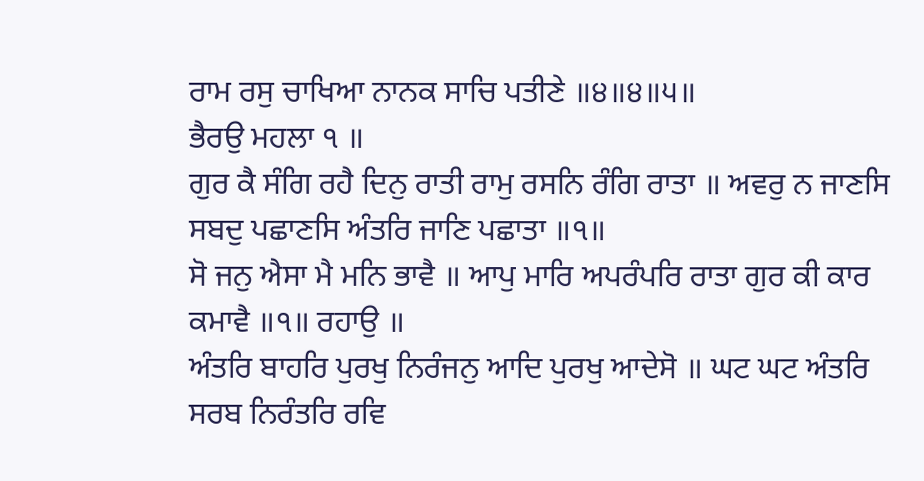ਰਾਮ ਰਸੁ ਚਾਖਿਆ ਨਾਨਕ ਸਾਚਿ ਪਤੀਣੇ ॥੪॥੪॥੫॥
ਭੈਰਉ ਮਹਲਾ ੧ ॥
ਗੁਰ ਕੈ ਸੰਗਿ ਰਹੈ ਦਿਨੁ ਰਾਤੀ ਰਾਮੁ ਰਸਨਿ ਰੰਗਿ ਰਾਤਾ ॥ ਅਵਰੁ ਨ ਜਾਣਸਿ ਸਬਦੁ ਪਛਾਣਸਿ ਅੰਤਰਿ ਜਾਣਿ ਪਛਾਤਾ ॥੧॥
ਸੋ ਜਨੁ ਐਸਾ ਮੈ ਮਨਿ ਭਾਵੈ ॥ ਆਪੁ ਮਾਰਿ ਅਪਰੰਪਰਿ ਰਾਤਾ ਗੁਰ ਕੀ ਕਾਰ ਕਮਾਵੈ ॥੧॥ ਰਹਾਉ ॥
ਅੰਤਰਿ ਬਾਹਰਿ ਪੁਰਖੁ ਨਿਰੰਜਨੁ ਆਦਿ ਪੁਰਖੁ ਆਦੇਸੋ ॥ ਘਟ ਘਟ ਅੰਤਰਿ ਸਰਬ ਨਿਰੰਤਰਿ ਰਵਿ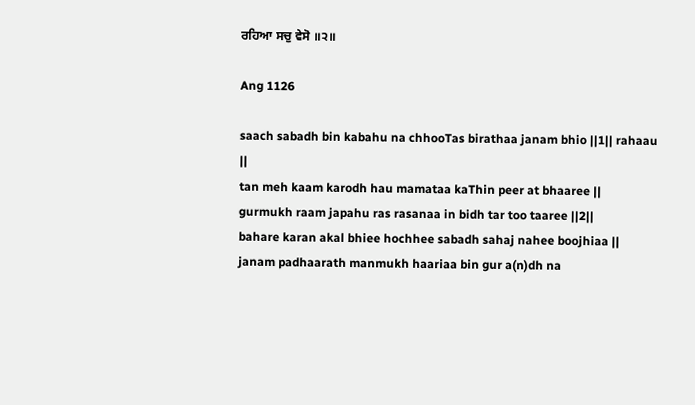ਰਹਿਆ ਸਚੁ ਵੇਸੋ ॥੨॥

Ang 1126

saach sabadh bin kabahu na chhooTas birathaa janam bhio ||1|| rahaau ||
tan meh kaam karodh hau mamataa kaThin peer at bhaaree ||
gurmukh raam japahu ras rasanaa in bidh tar too taaree ||2||
bahare karan akal bhiee hochhee sabadh sahaj nahee boojhiaa ||
janam padhaarath manmukh haariaa bin gur a(n)dh na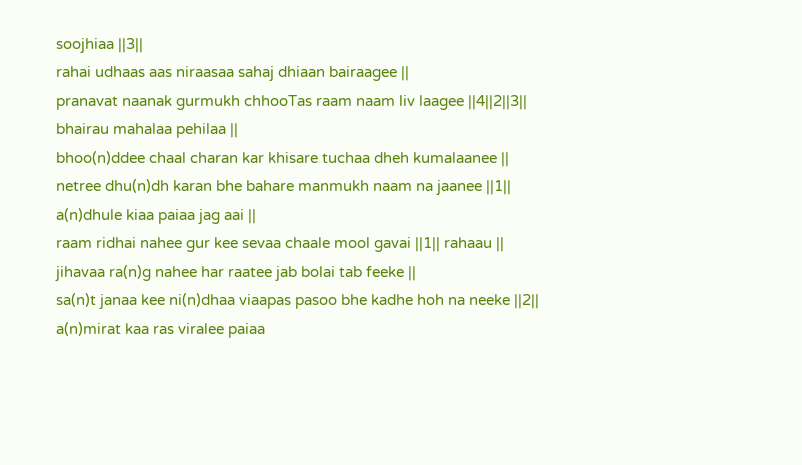soojhiaa ||3||
rahai udhaas aas niraasaa sahaj dhiaan bairaagee ||
pranavat naanak gurmukh chhooTas raam naam liv laagee ||4||2||3||
bhairau mahalaa pehilaa ||
bhoo(n)ddee chaal charan kar khisare tuchaa dheh kumalaanee ||
netree dhu(n)dh karan bhe bahare manmukh naam na jaanee ||1||
a(n)dhule kiaa paiaa jag aai ||
raam ridhai nahee gur kee sevaa chaale mool gavai ||1|| rahaau ||
jihavaa ra(n)g nahee har raatee jab bolai tab feeke ||
sa(n)t janaa kee ni(n)dhaa viaapas pasoo bhe kadhe hoh na neeke ||2||
a(n)mirat kaa ras viralee paiaa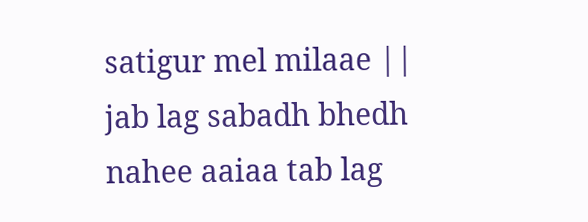satigur mel milaae ||
jab lag sabadh bhedh nahee aaiaa tab lag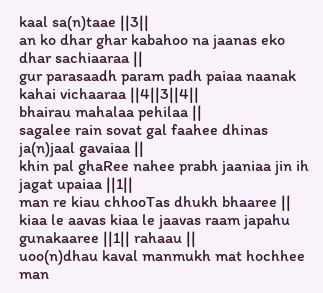kaal sa(n)taae ||3||
an ko dhar ghar kabahoo na jaanas eko dhar sachiaaraa ||
gur parasaadh param padh paiaa naanak kahai vichaaraa ||4||3||4||
bhairau mahalaa pehilaa ||
sagalee rain sovat gal faahee dhinas ja(n)jaal gavaiaa ||
khin pal ghaRee nahee prabh jaaniaa jin ih jagat upaiaa ||1||
man re kiau chhooTas dhukh bhaaree ||
kiaa le aavas kiaa le jaavas raam japahu gunakaaree ||1|| rahaau ||
uoo(n)dhau kaval manmukh mat hochhee man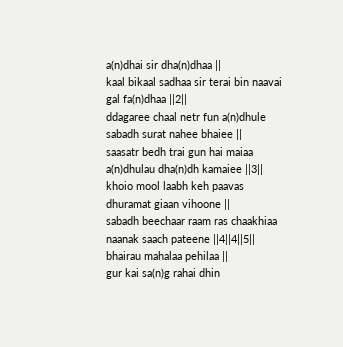a(n)dhai sir dha(n)dhaa ||
kaal bikaal sadhaa sir terai bin naavai gal fa(n)dhaa ||2||
ddagaree chaal netr fun a(n)dhule sabadh surat nahee bhaiee ||
saasatr bedh trai gun hai maiaa a(n)dhulau dha(n)dh kamaiee ||3||
khoio mool laabh keh paavas dhuramat giaan vihoone ||
sabadh beechaar raam ras chaakhiaa naanak saach pateene ||4||4||5||
bhairau mahalaa pehilaa ||
gur kai sa(n)g rahai dhin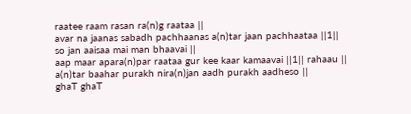raatee raam rasan ra(n)g raataa ||
avar na jaanas sabadh pachhaanas a(n)tar jaan pachhaataa ||1||
so jan aaisaa mai man bhaavai ||
aap maar apara(n)par raataa gur kee kaar kamaavai ||1|| rahaau ||
a(n)tar baahar purakh nira(n)jan aadh purakh aadheso ||
ghaT ghaT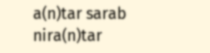a(n)tar sarab nira(n)tar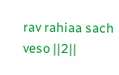rav rahiaa sach veso ||2||